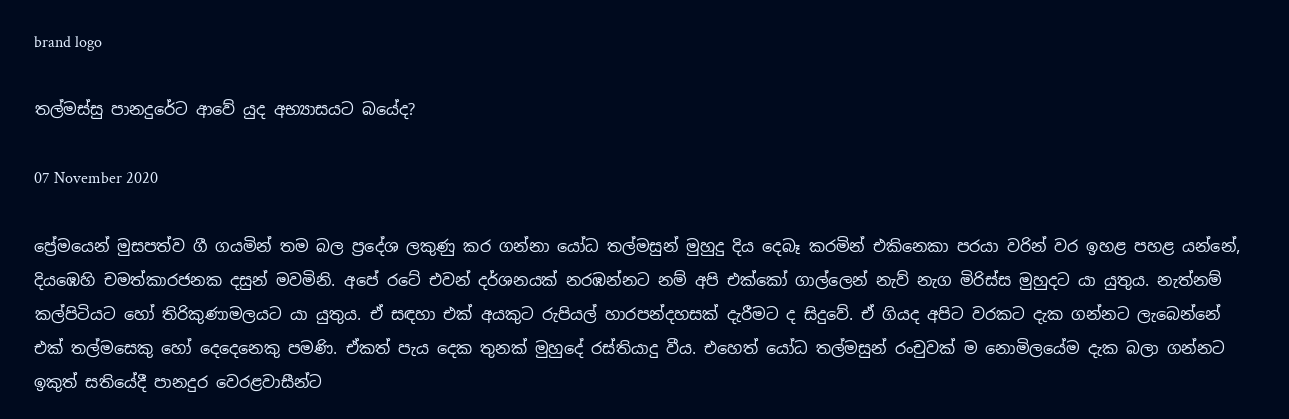brand logo

තල්මස්සු පානදුරේට ආවේ යුද අභ්‍යාසයට බයේද?

07 November 2020

ප්‍රේමයෙන් මුසපත්ව ගී ගයමින් තම බල ප්‍රදේශ ලකුණු කර ගන්නා යෝධ තල්මසුන් මුහුදු දිය දෙබෑ කරමින් එකිනෙකා පරයා වරින් වර ඉහළ පහළ යන්නේ, දියඹෙහි චමත්කාරජනක දසුන් මවමිනි. අපේ රටේ එවන් දර්ශනයක් නරඹන්නට නම් අපි එක්කෝ ගාල්ලෙන් නැව් නැග මිරිස්ස මුහුදට යා යුතුය. නැත්නම් කල්පිටියට හෝ තිරිකුණාමලයට යා යුතුය. ඒ සඳහා එක් අයකුට රුපියල් හාරපන්දහසක් දැරීමට ද සිදුවේ. ඒ ගියද අපිට වරකට දැක ගන්නට ලැබෙන්නේ එක් තල්මසෙකු හෝ දෙදෙනෙකු පමණි. ඒකත් පැය දෙක තුනක් මුහුදේ රස්තියාදු වීය. එහෙත් යෝධ තල්මසුන් රංචුවක් ම නොමිලයේම දැක බලා ගන්නට ඉකුත් සතියේදී පානදුර වෙරළවාසීන්ට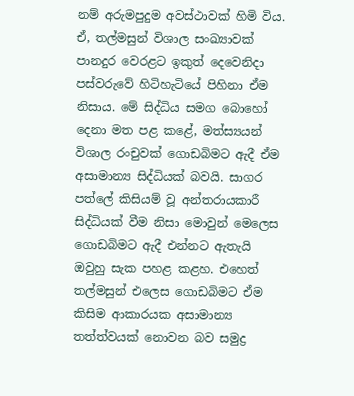නම් අරුමපුදුම අවස්ථාවක් හිමි විය. ඒ, තල්මසුන් විශාල සංඛ්‍යාවක් පානදුර වෙරළට ඉකුත් දෙවෙනිදා පස්වරුවේ හිටිහැටියේ පිහිනා ඒම නිසාය. මේ සිද්ධිය සමග බොහෝ දෙනා මත පළ කළේ, මත්ස්‍යයන් විශාල රංචුවක් ගොඩබිමට ඇදී ඒම අසාමාන්‍ය සිද්ධියක් බවයි. සාගර පත්ලේ කිසියම් වූ අන්තරායකාරී සිද්ධියක් වීම නිසා මොවුන් මෙලෙස ගොඩබිමට ඇදී එන්නට ඇතැයි ඔවුහු සැක පහළ කළහ. එහෙත් තල්මසුන් එලෙස ගොඩබිමට ඒම කිසිම ආකාරයක අසාමාන්‍ය තත්ත්වයක් නොවන බව සමුද්‍ර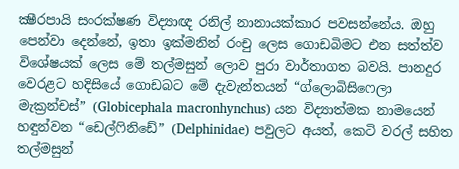ක්‍ෂීරපායි සංරක්ෂණ විද්‍යාඥ රනිල් නානායක්කාර පවසන්නේය. ඔහු පෙන්වා දෙන්නේ, ඉතා ඉක්මනින් රංචු ලෙස ගොඩබිමට එන සත්ත්ව විශේෂයක් ලෙස මේ තල්මසුන් ලොව පුරා වාර්තාගත බවයි. පානදුර වෙරළට හදිසියේ ගොඩබට මේ දැවැන්තයන් “ග්ලොබිසිෆෙලා මැක්‍රන්චස්” (Globicephala macronhynchus) යන විද්‍යාත්මක නාමයෙන් හඳුන්වන “ඩෙල්ෆිනිඩේ” (Delphinidae) පවුලට අයත්, කෙටි වරල් සහිත තල්මසුන්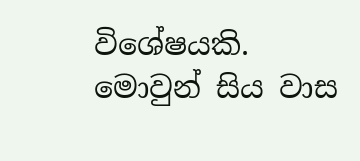විශේෂයකි. මොවුන් සිය වාස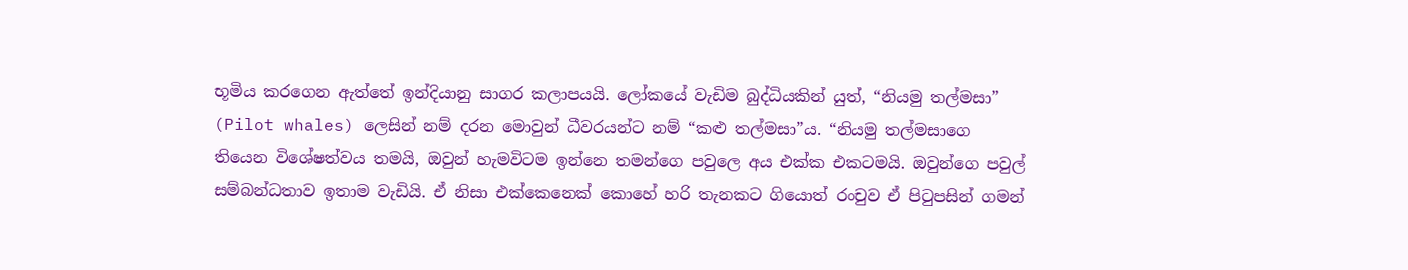භූමිය කරගෙන ඇත්තේ ඉන්දියානු සාගර කලාපයයි. ලෝකයේ වැඩිම බුද්ධියකින් යුත්, “නියමු තල්මසා” (Pilot whales) ලෙසින් නම් දරන මොවුන් ධීවරයන්ට නම් “කළු තල්මසා”ය. “නියමු තල්මසාගෙ තියෙන විශේෂත්වය තමයි, ඔවුන් හැමවිටම ඉන්නෙ තමන්ගෙ පවුලෙ අය එක්ක එකටමයි. ඔවුන්ගෙ පවුල් සම්බන්ධතාව ඉතාම වැඩියි. ඒ නිසා එක්කෙනෙක් කොහේ හරි තැනකට ගියොත් රංචුව ඒ පිටුපසින් ගමන්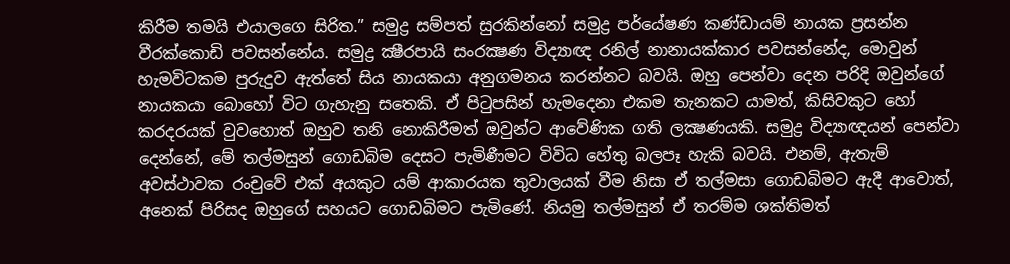කිරීම තමයි එයාලගෙ සිරිත.” සමුද්‍ර සම්පත් සුරකින්නෝ සමුද්‍ර පර්‌යේෂණ කණ්ඩායම් නායක ප්‍රසන්න වීරක්කොඩි පවසන්නේය. සමුද්‍ර ක්‍ෂීරපායි සංරක්‍ෂණ විද්‍යාඥ රනිල් නානායක්කාර පවසන්නේද, මොවුන් හැමවිටකම පුරුදුව ඇත්තේ සිය නායකයා අනුගමනය කරන්නට බවයි. ඔහු පෙන්වා දෙන පරිදි ඔවුන්ගේ නායකයා බොහෝ විට ගැහැනු සතෙකි. ඒ පිටුපසින් හැමදෙනා එකම තැනකට යාමත්, කිසිවකුට හෝ කරදරයක් වුවහොත් ඔහුව තනි නොකිරීමත් ඔවුන්ට ආවේණික ගති ලක්‍ෂණයකි. සමුද්‍ර විද්‍යාඥයන් පෙන්වා දෙන්නේ, මේ තල්මසුන් ගොඩබිම දෙසට පැමිණීමට විවිධ හේතු බලපෑ හැකි බවයි. එනම්, ඇතැම් අවස්ථාවක රංචුවේ එක් අයකුට යම් ආකාරයක තුවාලයක් වීම නිසා ඒ තල්මසා ගොඩබිමට ඇදී ආවොත්, අනෙක් පිරිසද ඔහුගේ සහයට ගොඩබිමට පැමිණේ. නියමු තල්මසුන් ඒ තරම්ම ශක්තිමත්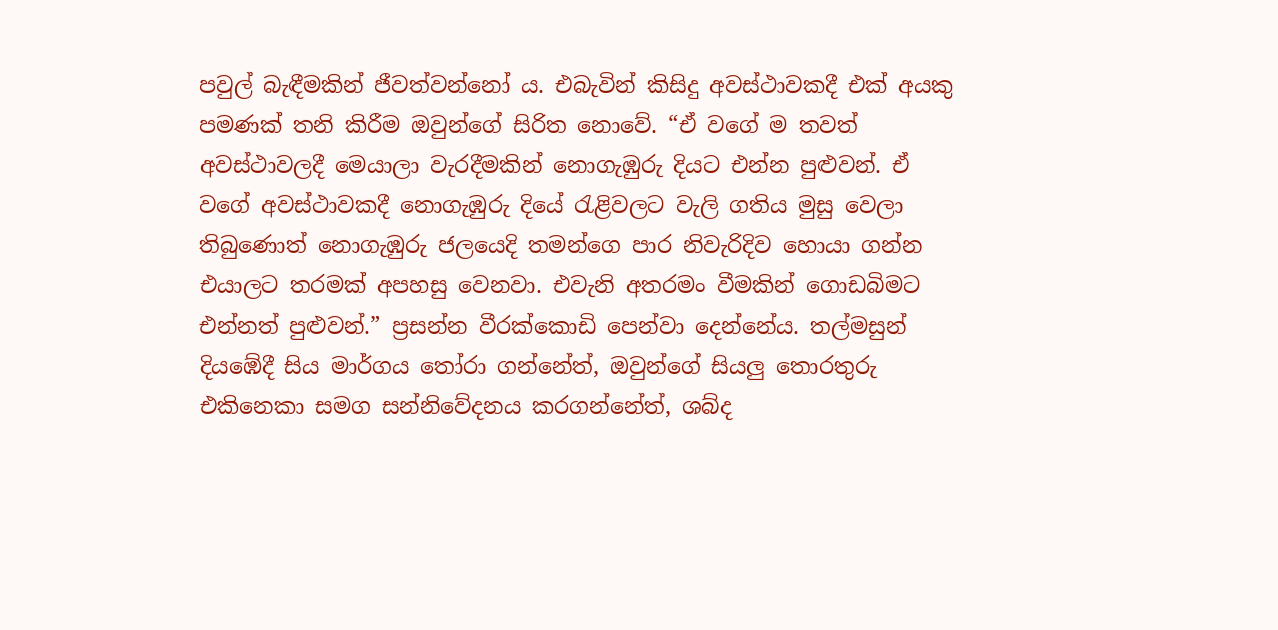පවුල් බැඳීමකින් ජීවත්වන්නෝ ය. එබැවින් කිසිදු අවස්ථාවකදී එක් අයකු පමණක් තනි කිරීම ඔවුන්ගේ සිරිත නොවේ. “ඒ වගේ ම තවත් අවස්ථාවලදී මෙයාලා වැරදීමකින් නොගැඹුරු දියට එන්න පුළුවන්. ඒ වගේ අවස්ථාවකදී නොගැඹුරු දියේ රැළිවලට වැලි ගතිය මුසු වෙලා තිබුණොත් නොගැඹුරු ජලයෙදි තමන්ගෙ පාර නිවැරිදිව හොයා ගන්න එයාලට තරමක් අපහසු වෙනවා. එවැනි අතරමං වීමකින් ගොඩබිමට එන්නත් පුළුවන්.” ප්‍රසන්න වීරක්කොඩි පෙන්වා දෙන්නේය. තල්මසුන් දියඹේදී සිය මාර්ගය තෝරා ගන්නේත්, ඔවුන්ගේ සියලු තොරතුරු එකිනෙකා සමග සන්නිවේදනය කරගන්නේත්, ශබ්ද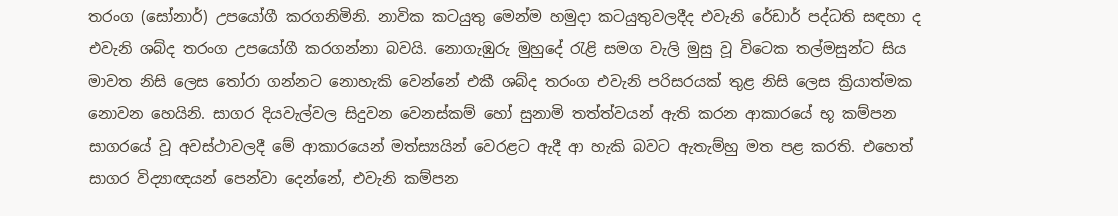තරංග (සෝනාර්) උපයෝගී කරගනිමිනි. නාවික කටයුතු මෙන්ම හමුදා කටයුතුවලදීද එවැනි රේඩාර් පද්ධති සඳහා ද එවැනි ශබ්ද තරංග උපයෝගී කරගන්නා බවයි. නොගැඹුරු මුහුදේ රැළි සමග වැලි මුසු වූ විටෙක තල්මසුන්ට සිය මාවත නිසි ලෙස තෝරා ගන්නට නොහැකි වෙන්නේ එකී ශබ්ද තරංග එවැනි පරිසරයක් තුළ නිසි ලෙස ක්‍රියාත්මක නොවන හෙයිනි. සාගර දියවැල්වල සිදුවන වෙනස්කම් හෝ සුනාමි තත්ත්වයන් ඇති කරන ආකාරයේ භූ කම්පන සාගරයේ වූ අවස්ථාවලදී මේ ආකාරයෙන් මත්ස්‍යයින් වෙරළට ඇදී ආ හැකි බවට ඇතැම්හු මත පළ කරති. එහෙත් සාගර විද්‍යාඥයන් පෙන්වා දෙන්නේ, එවැනි කම්පන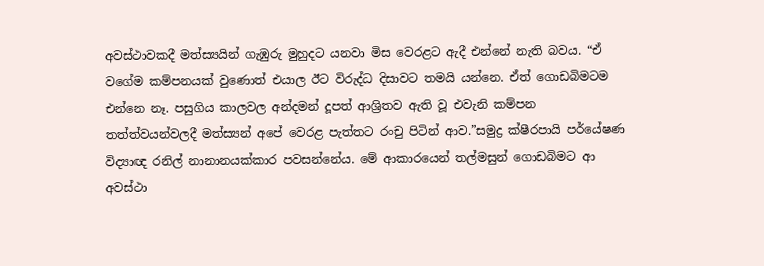අවස්ථාවකදී මත්ස්‍යයින් ගැඹුරු මුහුදට යනවා මිස වෙරළට ඇදී එන්නේ නැති බවය. “ඒ වගේම කම්පනයක් වුණොත් එයාල ඊට විරුද්ධ දිසාවට තමයි යන්නෙ. ඒත් ගොඩබිමටම එන්නෙ නෑ. පසුගිය කාලවල අන්දමන් දූපත් ආශ්‍රිතව ඇති වූ එවැනි කම්පන තත්ත්වයන්වලදී මත්ස්‍යන් අපේ වෙරළ පැත්තට රංචු පිටින් ආව.”සමුද්‍ර ක්ෂීරපායි පර්‌යේෂණ විද්‍යාඥ රනිල් නානානයක්කාර පවසන්නේය. මේ ආකාරයෙන් තල්මසුන් ගොඩබිමට ආ අවස්ථා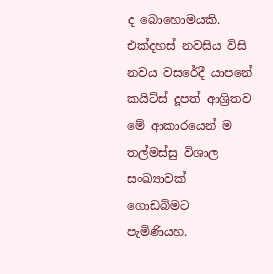ද බොහොමයකි. එක්දහස් නවසිය විසි නවය වසරේදී යාපනේ කයිට්ස් දූපත් ආශ්‍රිතව මේ ආකාරයෙන් ම තල්මස්සු විශාල සංඛ්‍යාවක් ගොඩබිමට පැමිණියහ.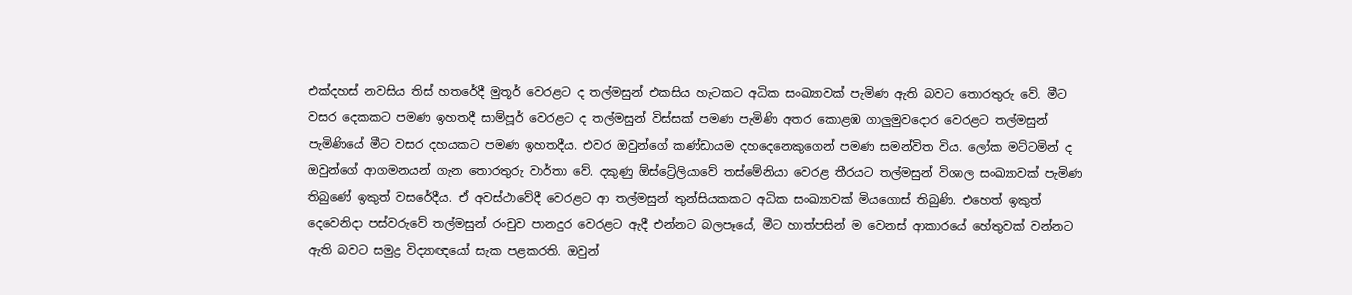එක්දහස් නවසිය තිස් හතරේදී මුතූර් වෙරළට ද තල්මසුන් එකසිය හැටකට අධික සංඛ්‍යාවක් පැමිණ ඇති බවට තොරතුරු වේ. මීට වසර දෙකකට පමණ ඉහතදී සාම්පූර් වෙරළට ද තල්මසුන් විස්සක් පමණ පැමිණි අතර කොළඹ ගාලුමුවදොර වෙරළට තල්මසුන් පැමිණියේ මීට වසර දහයකට පමණ ඉහතදීය. එවර ඔවුන්ගේ කණ්ඩායම දහදෙනෙකුගෙන් පමණ සමන්විත විය. ලෝක මට්ටමින් ද ඔවුන්ගේ ආගමනයන් ගැන තොරතුරු වාර්තා වේ. දකුණු ඕස්ට්‍රේලියාවේ තස්මේනියා වෙරළ තීරයට තල්මසුන් විශාල සංඛ්‍යාවක් පැමිණ තිබුණේ ඉකුත් වසරේදීය. ඒ අවස්ථාවේදී වෙරළට ආ තල්මසුන් තුන්සියකකට අධික සංඛ්‍යාවක් මියගොස් තිබුණි. එහෙත් ඉකුත් දෙවෙනිදා පස්වරුවේ තල්මසුන් රංචුව පානදුර වෙරළට ඇදී එන්නට බලපෑයේ, මීට හාත්පසින් ම වෙනස් ආකාරයේ හේතුවක් වන්නට ඇති බවට සමුද්‍ර විද්‍යාඥයෝ සැක පළකරති. ඔවුන්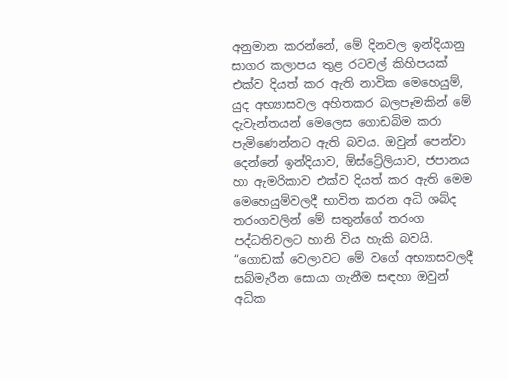අනුමාන කරන්නේ, මේ දිනවල ඉන්දියානු සාගර කලාපය තුළ රටවල් කිහිපයක් එක්ව දියත් කර ඇති නාවික මෙහෙයුම්, යුද අභ්‍යාසවල අහිතකර බලපෑමකින් මේ දැවැන්තයන් මෙලෙස ගොඩබිම කරා පැමිණෙන්නට ඇති බවය. ඔවුන් පෙන්වා දෙන්නේ ඉන්දියාව, ඕස්ට්‍රේලියාව, ජපානය හා ඇමරිකාව එක්ව දියත් කර ඇති මෙම මෙහෙයුම්වලදී භාවිත කරන අධි ශබ්ද තරංගවලින් මේ සතුන්ගේ තරංග පද්ධතිවලට හානි විය හැකි බවයි. “ගොඩක් වෙලාවට මේ වගේ අභ්‍යාසවලදී සබ්මැරීන සොයා ගැනීම සඳහා ඔවුන් අධික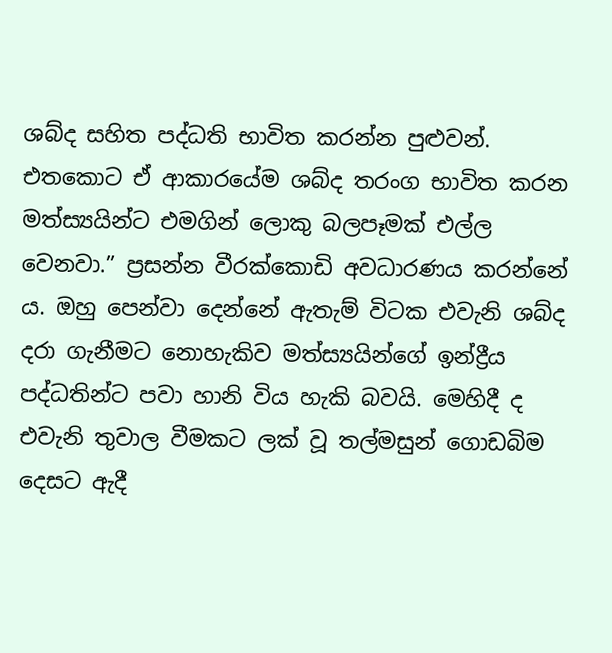ශබ්ද සහිත පද්ධති භාවිත කරන්න පුළුවන්. එතකොට ඒ ආකාරයේම ශබ්ද තරංග භාවිත කරන මත්ස්‍යයින්ට එමගින් ලොකු බලපෑමක් එල්ල වෙනවා.” ප්‍රසන්න වීරක්කොඩි අවධාරණය කරන්නේ ය. ඔහු පෙන්වා දෙන්නේ ඇතැම් විටක එවැනි ශබ්ද දරා ගැනීමට නොහැකිව මත්ස්‍යයින්ගේ ඉන්ද්‍රීය පද්ධතින්ට පවා හානි විය හැකි බවයි. මෙහිදී ද එවැනි තුවාල වීමකට ලක් වූ තල්මසුන් ගොඩබිම දෙසට ඇදී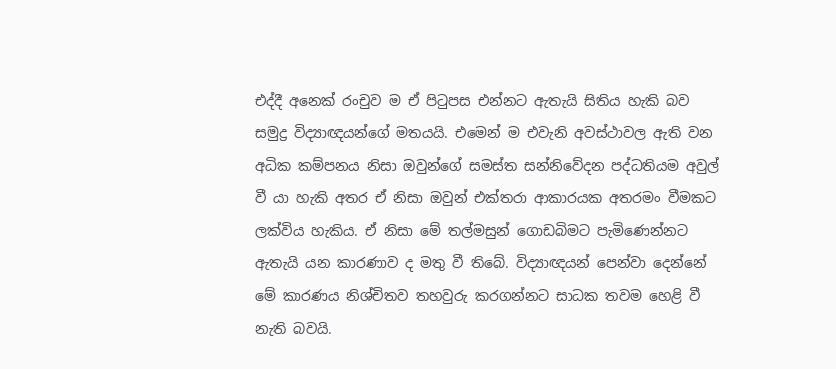එද්දී අනෙක් රංචුව ම ඒ පිටුපස එන්නට ඇතැයි සිතිය හැකි බව සමුද්‍ර විද්‍යාඥයන්ගේ මතයයි. එමෙන් ම එවැනි අවස්ථාවල ඇති වන අධික කම්පනය නිසා ඔවුන්ගේ සමස්ත සන්නිවේදන පද්ධතියම අවුල් වී යා හැකි අතර ඒ නිසා ඔවුන් එක්තරා ආකාරයක අතරමං වීමකට ලක්විය හැකිය. ඒ නිසා මේ තල්මසුන් ගොඩබිමට පැමිණෙන්නට ඇතැයි යන කාරණාව ද මතු වී තිබේ. විද්‍යාඥයන් පෙන්වා දෙන්නේ මේ කාරණය නිශ්චිතව තහවුරු කරගන්නට සාධක තවම හෙළි වී නැති බවයි.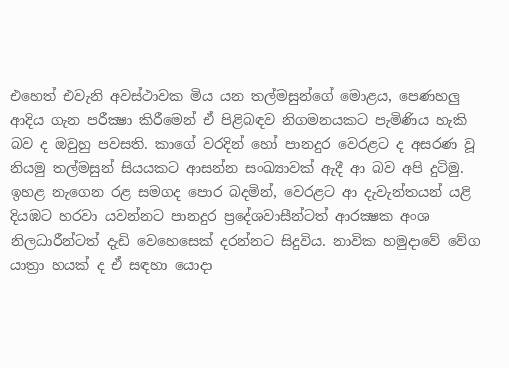එහෙත් එවැනි අවස්ථාවක මිය යන තල්මසුන්ගේ මොළය, පෙණහලු ආදිය ගැන පරීක්‍ෂා කිරීමෙන් ඒ පිළිබඳව නිගමනයකට පැමිණිය හැකි බව ද ඔවුහු පවසති. කාගේ වරදින් හෝ පානදුර වෙරළට ද අසරණ වූ නියමු තල්මසුන් සියයකට ආසන්න සංඛ්‍යාවක් ඇදී ආ බව අපි දුටිමු. ඉහළ නැගෙන රළ සමගද පොර බදමින්, වෙරළට ආ දැවැන්තයන් යළි දියඹට හරවා යවන්නට පානදුර ප්‍රදේශවාසීන්ටත් ආරක්‍ෂක අංශ නිලධාරීන්ටත් දැඩි වෙහෙසෙක් දරන්නට සිදුවිය. නාවික හමුදාවේ වේග යාත්‍රා හයක් ද ඒ සඳහා යොදා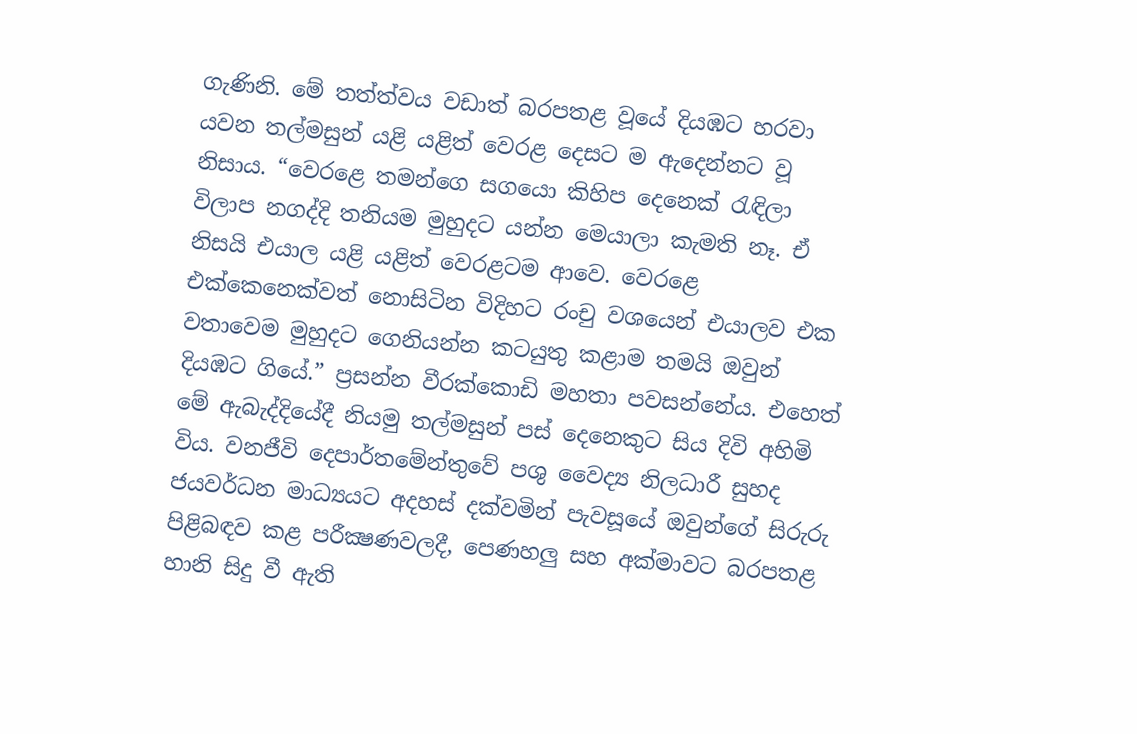ගැණිනි. මේ තත්ත්වය වඩාත් බරපතළ වූයේ දියඹට හරවා යවන තල්මසුන් යළි යළිත් වෙරළ දෙසට ම ඇදෙන්නට වූ නිසාය. “වෙරළෙ තමන්ගෙ සගයො කිහිප දෙනෙක් රැඳිලා විලාප නගද්දි තනියම මුහුදට යන්න මෙයාලා කැමති නෑ. ඒ නිසයි එයාල යළි යළිත් වෙරළටම ආවෙ. වෙරළෙ එක්කෙනෙක්වත් නොසිටින විදිහට රංචු වශයෙන් එයාලව එක වතාවෙම මුහුදට ගෙනියන්න කටයුතු කළාම තමයි ඔවුන් දියඹට ගියේ.” ප්‍රසන්න වීරක්කොඩි මහතා පවසන්නේය. එහෙත් මේ ඇබැද්දියේදී නියමු තල්මසුන් පස් දෙනෙකුට සිය දිවි අහිමි විය. වනජීවි දෙපාර්තමේන්තුවේ පශු වෛද්‍ය නිලධාරී සුහද ජයවර්ධන මාධ්‍යයට අදහස් දක්වමින් පැවසූයේ ඔවුන්ගේ සිරුරු පිළිබඳව කළ පරීක්‍ෂණවලදී, පෙණහලු සහ අක්මාවට බරපතළ හානි සිදු වී ඇති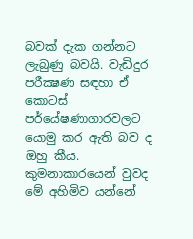බවක් දැක ගන්නට ලැබුණු බවයි. වැඩිදුර පරීක්‍ෂණ සඳහා ඒ කොටස් පර්‌යේෂණාගාරවලට යොමු කර ඇති බව ද ඔහු කීය. කුමනාකාරයෙන් වුවද මේ අහිමිව යන්නේ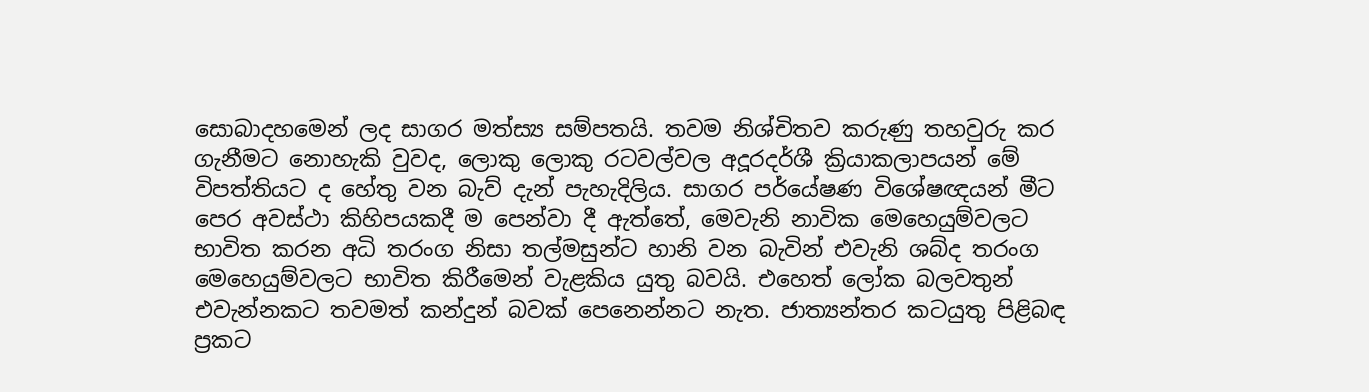සොබාදහමෙන් ලද සාගර මත්ස්‍ය සම්පතයි. තවම නිශ්චිතව කරුණු තහවුරු කර ගැනීමට නොහැකි වුවද, ලොකු ලොකු රටවල්වල අදූරදර්ශී ක්‍රියාකලාපයන් මේ විපත්තියට ද හේතු වන බැව් දැන් පැහැදිලිය. සාගර පර්‌යේෂණ විශේෂඥයන් මීට පෙර අවස්ථා කිහිපයකදී ම පෙන්වා දී ඇත්තේ, මෙවැනි නාවික මෙහෙයුම්වලට භාවිත කරන අධි තරංග නිසා තල්මසුන්ට හානි වන බැවින් එවැනි ශබ්ද තරංග මෙහෙයුම්වලට භාවිත කිරීමෙන් වැළකිය යුතු බවයි. එහෙත් ලෝක බලවතුන් එවැන්නකට තවමත් කන්දුන් බවක් පෙනෙන්නට නැත. ජාත්‍යන්තර කටයුතු පිළිබඳ ප්‍රකට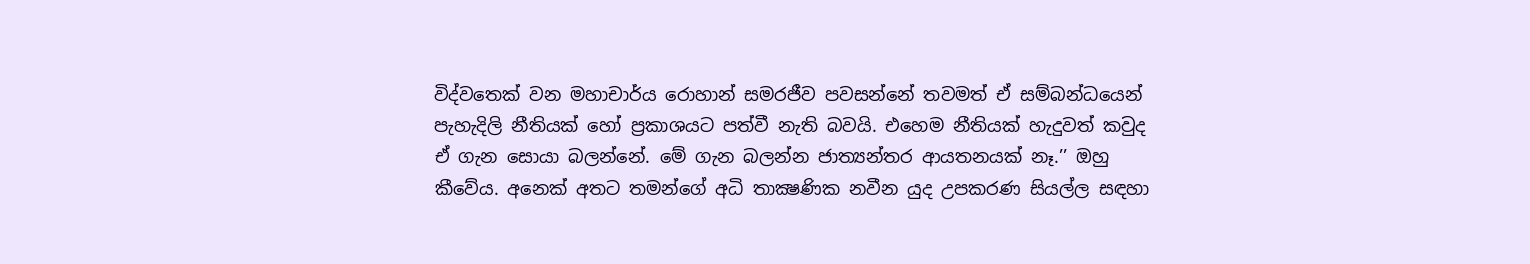විද්වතෙක් වන මහාචාර්ය රොහාන් සමරජීව පවසන්නේ තවමත් ඒ සම්බන්ධයෙන් පැහැදිලි නීතියක් හෝ ප්‍රකාශයට පත්වී නැති බවයි. එහෙම නීතියක් හැදුවත් කවුද ඒ ගැන සොයා බලන්නේ. මේ ගැන බලන්න ජාත්‍යන්තර ආයතනයක් නෑ.’’ ඔහු කීවේය. අනෙක් අතට තමන්ගේ අධි තාක්‍ෂණික නවීන යුද උපකරණ සියල්ල සඳහා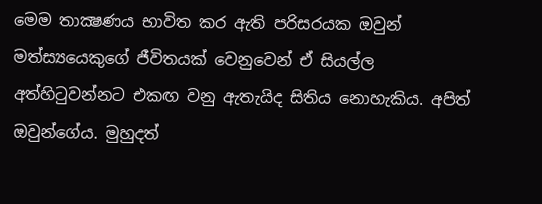මෙම තාක්‍ෂණය භාවිත කර ඇති පරිසරයක ඔවුන් මත්ස්‍යයෙකුගේ ජීවිතයක් වෙනුවෙන් ඒ සියල්ල අත්හිටුවන්නට එකඟ වනු ඇතැයිද සිතිය නොහැකිය. අපිත් ඔවුන්ගේය. මුහුදත්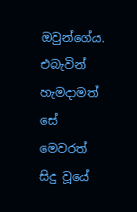ඔවුන්ගේය. එබැවින් හැමදාමත් සේ මෙවරත් සිදු වූයේ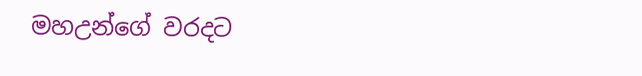මහඋන්ගේ වරදට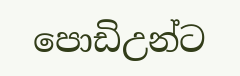පොඩිඋන්ට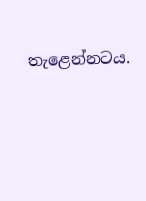තැළෙන්නටය.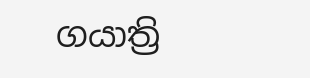ගයාත්‍රි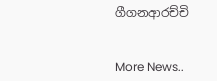ගීගනආරච්චි


More News..